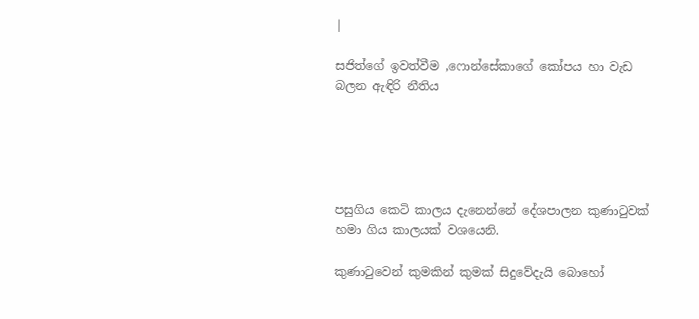|

සජිත්ගේ ඉවත්වීම ,ෆොන්සේකාගේ කෝපය හා වැඩ බලන ඇඳිරි නීතිය





පසුගිය කෙටි කාලය දැනෙන්නේ දේශපාලන කුණාටුවක් හමා ගිය කාලයක් වශයෙනි.

කුණාටුවෙන් කුමකින් කුමක් සිදුවේදැයි බොහෝ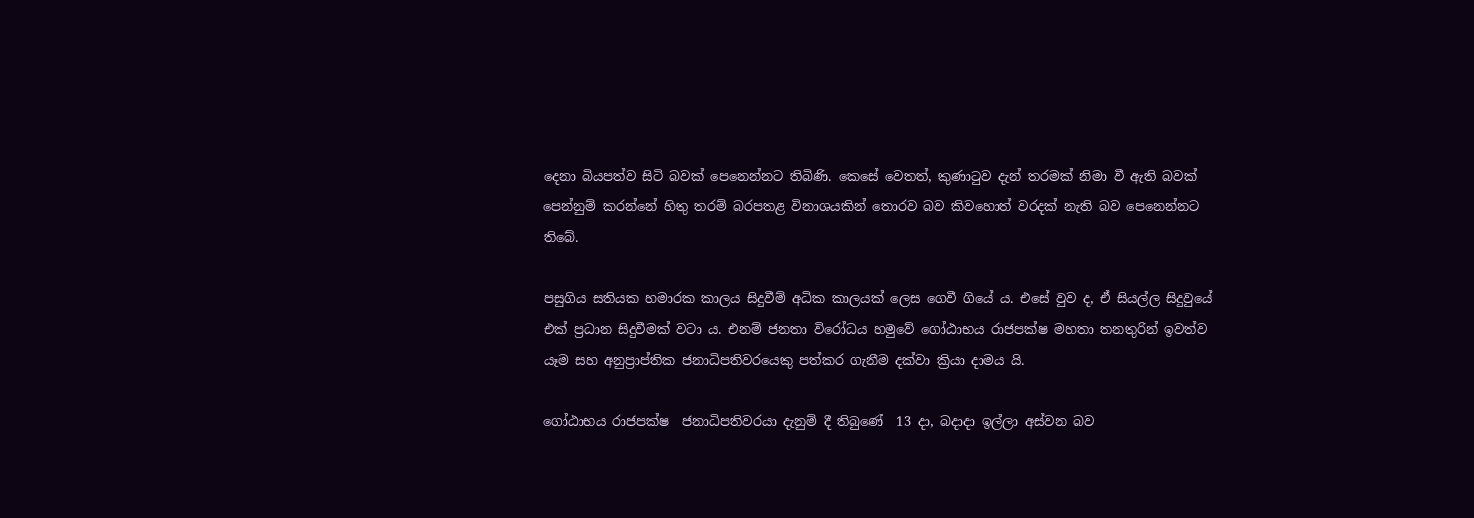දෙනා බියපත්ව සිටි බවක් පෙනෙන්නට තිබිණි. කෙසේ වෙතත්, කුණාටුව දැන් තරමක් නිමා වී ඇති බවක් පෙන්නුම් කරන්නේ හිතු තරම් බරපතළ විනාශයකින් තොරව බව කිවහොත් වරදක් නැති බව පෙනෙන්නට තිබේ.

පසුගිය සතියක හමාරක කාලය සිදුවීම් අධික කාලයක් ලෙස ගෙවී ගියේ ය. එසේ වුව ද, ඒ සියල්ල සිදුවුයේ එක් ප්‍රධාන සිදුවීමක් වටා ය. එනම් ජනතා විරෝධය හමුවේ ගෝඨාභය රාජපක්ෂ මහතා තනතුරින් ඉවත්ව යෑම සහ අනුප්‍රාප්තික ජනාධිපතිවරයෙකු පත්කර ගැනීම දක්වා ක්‍රියා දාමය යි.

ගෝඨාභය රාජපක්ෂ  ජනාධිපතිවරයා දැනුම් දී තිබුණේ  13 දා, බදාදා ඉල්ලා අස්වන බව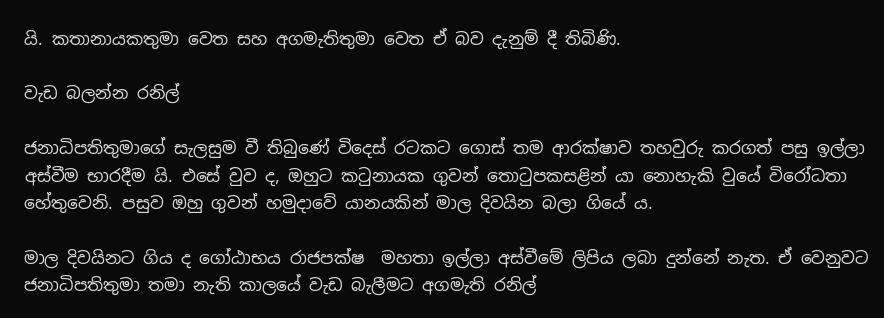යි. කතානායකතුමා වෙත සහ අගමැතිතුමා වෙත ඒ බව දැනුම් දී තිබිණි.

වැඩ බලන්න රනිල්

ජනාධිපතිතුමාගේ සැලසුම වී තිබුණේ විදෙස් රටකට ගොස් තම ආරක්ෂාව තහවුරු කරගත් පසු ඉල්ලා අස්වීම භාරදීම යි. එසේ වුව ද, ඔහුට කටුනායක ගුවන් තොටුපකසළින් යා නොහැකි වුයේ විරෝධතා හේතුවෙනි. පසුව ඔහු ගුවන් හමුදාවේ යානයකින් මාල දිවයින බලා ගියේ ය.

මාල දිවයිනට ගිය ද ගෝඨාභය රාජපක්ෂ  මහතා ඉල්ලා අස්වීමේ ලිපිය ලබා දුන්නේ නැත. ඒ වෙනුවට ජනාධිපතිතුමා තමා නැති කාලයේ වැඩ බැලීමට අගමැති රනිල්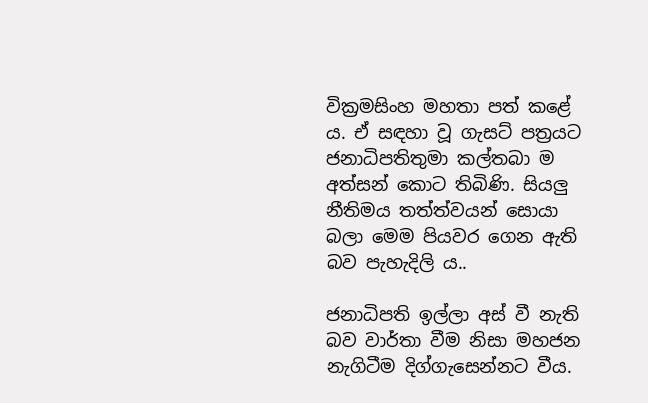වික්‍රමසිංහ මහතා පත් කළේ ය. ඒ සඳහා වූ ගැසට් පත්‍රයට ජනාධිපතිතුමා කල්තබා ම අත්සන් කොට තිබිණි. සියලු නීතිමය තත්ත්වයන් සොයා බලා මෙම පියවර ගෙන ඇති බව පැහැදිලි ය..

ජනාධිපති ඉල්ලා අස් වී නැති බව වාර්තා වීම නිසා මහජන නැගිටීම දිග්ගැසෙන්නට වීය.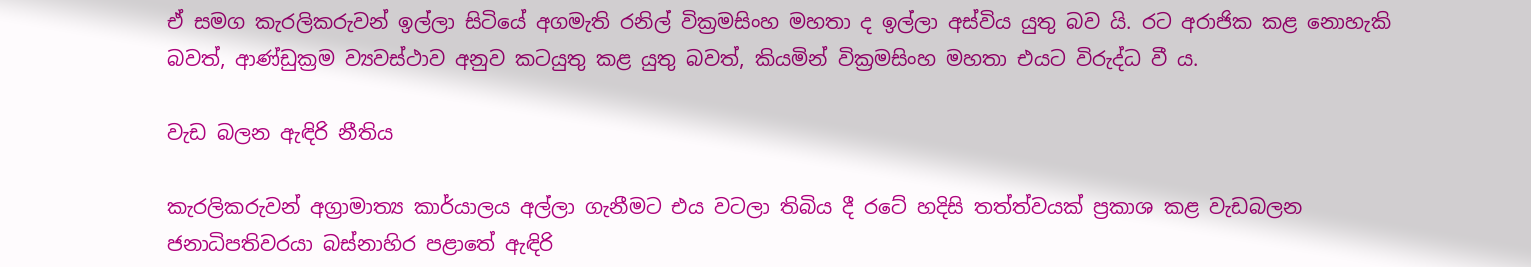ඒ සමග කැරලිකරුවන් ඉල්ලා සිටියේ අගමැති රනිල් වික්‍රමසිංහ මහතා ද ඉල්ලා අස්විය යුතු බව යි. රට අරාජික කළ නොහැකි බවත්, ආණ්ඩුක්‍රම ව්‍යවස්ථාව අනුව කටයුතු කළ යුතු බවත්, කියමින් වික්‍රමසිංහ මහතා එයට විරුද්ධ වී ය.

වැඩ බලන ඇඳිරි නීතිය

කැරලිකරුවන් අග්‍රාමාත්‍ය කාර්යාලය අල්ලා ගැනීමට එය වටලා තිබිය දී රටේ හදිසි තත්ත්වයක් ප්‍රකාශ කළ වැඩබලන ජනාධිපතිවරයා බස්නාහිර පළාතේ ඇඳිරි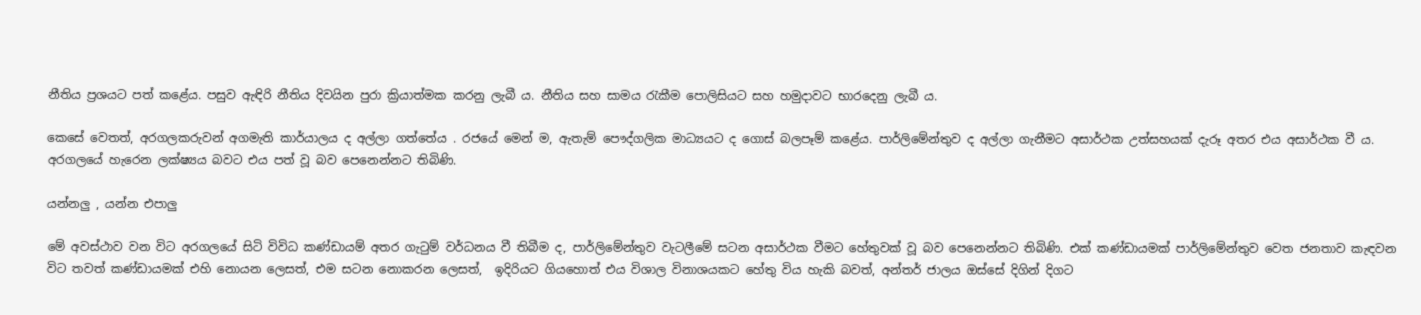නීතිය ප්‍රශයට පත් කළේය. පසුව ඇඳිරි නීතිය දිවයින පුරා ක්‍රියාත්මක කරනු ලැබී ය. නීතිය සහ සාමය රැකීම පොලිසියට සහ හමුදාවට භාරදෙනු ලැබී ය.

කෙසේ වෙතත්, අරගලකරුවන් අගමැති කාර්යාලය ද අල්ලා ගත්තේය . රජයේ මෙන් ම, ඇතැම් පෞද්ගලික මාධ්‍යයට ද ගොස් බලපෑම් කළේය. පාර්ලිමේන්තුව ද අල්ලා ගැනීමට අසාර්ථක උත්සහයක් දැරූ අතර එය අසාර්ථක වී ය. අරගලයේ හැරෙන ලක්ෂ්‍යය බවට එය පත් වූ බව පෙනෙන්නට තිබිණි.

යන්නලු , යන්න එපාලු

මේ අවස්ථාව වන විට අරගලයේ සිටි විවිධ කණ්ඩායම් අතර ගැටුම් වර්ධනය වී තිබීම ද, පාර්ලිමේන්තුව වැටලීමේ සටන අසාර්ථක වීමට හේතුවක් වූ බව පෙනෙන්නට තිබිණි. එක් කණ්ඩායමක් පාර්ලිමේන්තුව වෙත ජනතාව කැඳවන විට තවත් කණ්ඩායමක් එහි නොයන ලෙසත්, එම සටන නොකරන ලෙසත්,  ඉදිරියට ගියහොත් එය විශාල විනාශයකට හේතු විය හැකි බවත්, අන්තර් ජාලය ඔස්සේ දිගින් දිගට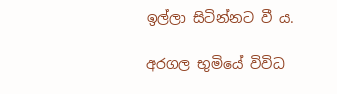ඉල්ලා සිටින්නට වී ය.

අරගල භුමියේ විවිධ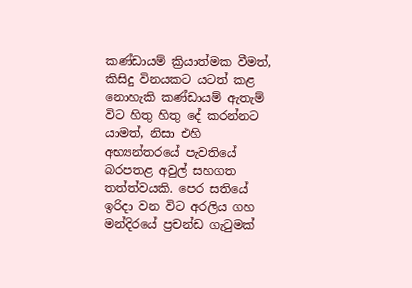කණ්ඩායම් ක්‍රියාත්මක වීමත්, කිසිදු විනයකට යටත් කළ නොහැකි කණ්ඩායම් ඇතැම් විට හිතු හිතු දේ කරන්නට යාමත්, නිසා එහි අභ්‍යන්තරයේ පැවතියේ බරපතළ අවුල් සහගත තත්ත්වයකි. පෙර සතියේ ඉරිදා වන විට අරලිය ගහ මන්දිරයේ ප්‍රචන්ඩ ගැටුමක්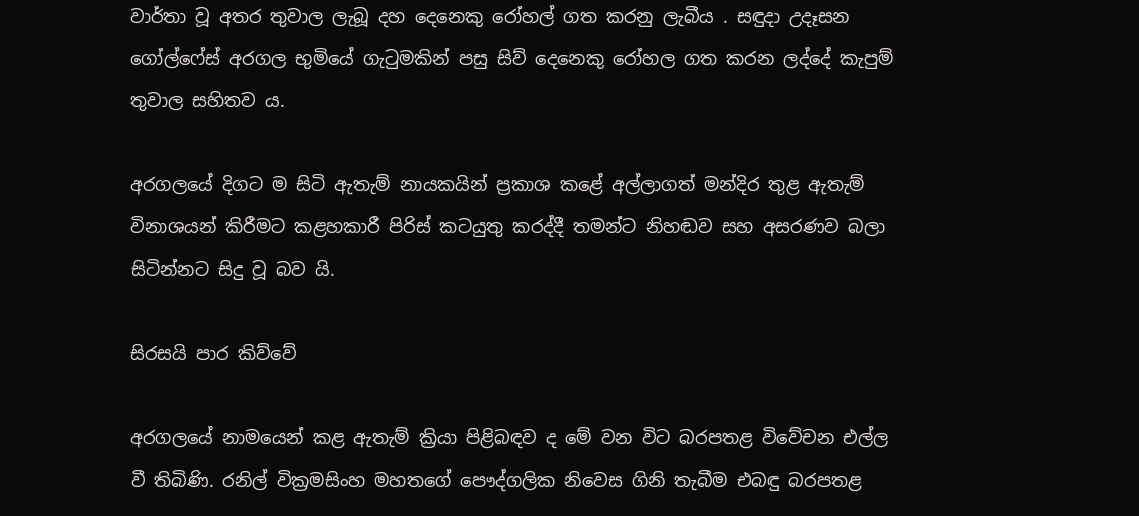වාර්තා වූ අතර තුවාල ලැබූ දහ දෙනෙකු රෝහල් ගත කරනු ලැබීය . සඳුදා උදෑසන  ගෝල්ෆේස් අරගල භුමියේ ගැටුමකින් පසු සිව් දෙනෙකු රෝහල ගත කරන ලද්දේ කැපුම් තුවාල සහිතව ය.

අරගලයේ දිගට ම සිටි ඇතැම් නායකයින් ප්‍රකාශ කළේ අල්ලාගත් මන්දිර තුළ ඇතැම් විනාශයන් කිරීමට කළහකාරී පිරිස් කටයුතු කරද්දී තමන්ට නිහඬව සහ අසරණව බලා සිටින්නට සිදු වූ බව යි.

සිරසයි පාර කිව්වේ

අරගලයේ නාමයෙන් කළ ඇතැම් ක්‍රියා පිළිබඳව ද මේ වන විට බරපතළ විවේචන එල්ල වී තිබිණි. රනිල් වික්‍රමසිංහ මහතගේ පෞද්ගලික නිවෙස ගිනි තැබීම එබඳු බරපතළ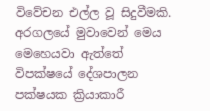විවේචන එල්ල වූ සිදුවීමකි. අරගලයේ මුවාවෙන් මෙය මෙහෙයවා ඇත්තේ විපක්ෂයේ දේශපාලන පක්ෂයක ක්‍රියාකාරී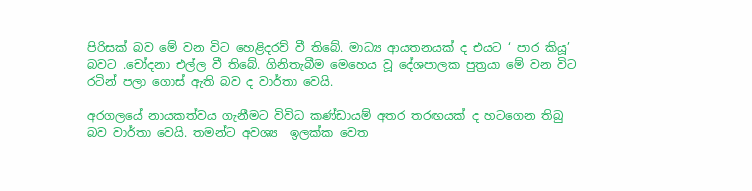පිරිසක් බව මේ වන විට හෙළිදරව් වී තිබේ. මාධ්‍ය ආයතනයක් ද එයට ‘ පාර කියූ’ බවට .චෝදනා එල්ල වී තිබේ. ගිනිතැබීම මෙහෙය වූ දේශපාලක පුත්‍රයා මේ වන විට රටින් පලා ගොස් ඇති බව ද වාර්තා වෙයි.

අරගලයේ නායකත්වය ගැනීමට විවිධ කණ්ඩායම් අතර තරඟයක් ද හටගෙන තිබු බව වාර්තා වෙයි. තමන්ට අවශ්‍ය  ඉලක්ක වෙත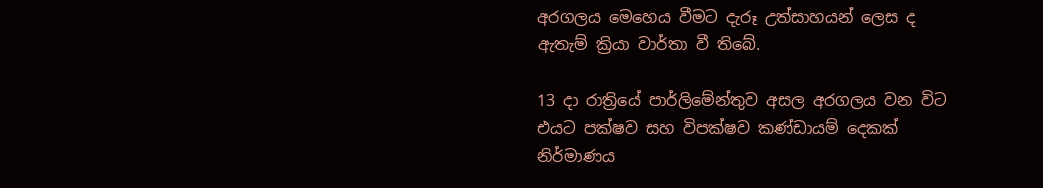අරගලය මෙහෙය වීමට දැරූ උත්සාහයන් ලෙස ද ඇතැම් ක්‍රියා වාර්තා වී තිබේ.

13 දා රාත්‍රියේ පාර්ලිමේන්තුව අසල අරගලය වන විට එයට පක්ෂව සහ විපක්ෂව කණ්ඩායම් දෙකක් නිර්මාණය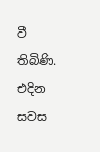වී තිබිණි. එදින සවස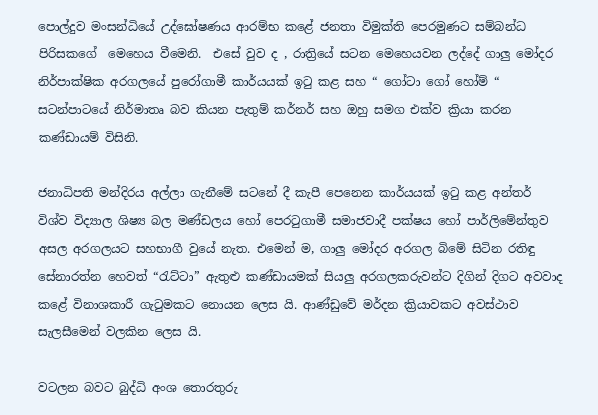පොල්දුව මංසන්ධියේ උද්ඝෝෂණය ආරම්භ කළේ ජනතා විමුක්ති පෙරමුණට සම්බන්ධ පිරිසකගේ  මෙහෙය වීමෙනි.  එසේ වුව ද , රාත්‍රියේ සටන මෙහෙයවන ලද්දේ ගාලු මෝදර නිර්පාක්ෂික අරගලයේ පුරෝගාමී කාර්යයක් ඉටු කළ සහ “ ගෝටා ගෝ හෝම් “ සටන්පාටයේ නිර්මාතෘ බව කියන පැතුම් කර්නර් සහ ඔහු සමග එක්ව ක්‍රියා කරන කණ්ඩායම් විසිනි.

ජනාධිපති මන්දිරය අල්ලා ගැනීමේ සටනේ දී කැපී පෙනෙන කාර්යයක් ඉටු කළ අන්තර් විශ්ව විද්‍යාල ශිෂ්‍ය බල මණ්ඩලය හෝ පෙරටුගාමී සමාජවාදී පක්ෂය හෝ පාර්ලිමේන්තුව අසල අරගලයට සහභාගී වුයේ නැත. එමෙන් ම, ගාලු මෝදර අරගල බිමේ සිටින රතිඳු සේනාරත්න හෙවත් “රැට්ටා” ඇතුළු කණ්ඩායමක් සියලු අරගලකරුවන්ට දිගින් දිගට අවවාද කළේ විනාශකාරී ගැටුමකට නොයන ලෙස යි. ආණ්ඩුවේ මර්දන ක්‍රියාවකට අවස්ථාව සැලසීමෙන් වලකින ලෙස යි.

වටලන බවට බුද්ධි අංශ තොරතුරු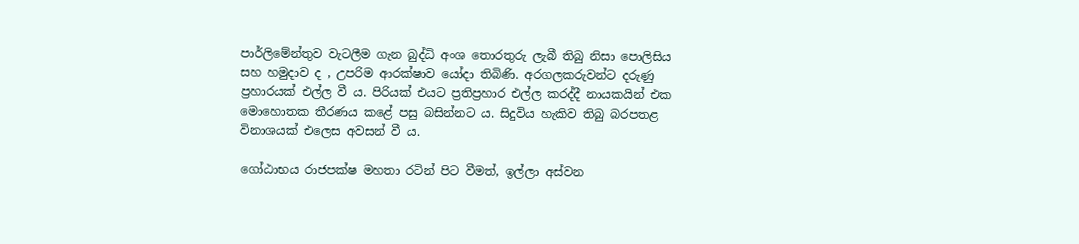පාර්ලිමේන්තුව වැටලීම ගැන බුද්ධි අංශ තොරතුරු ලැබී තිබු නිසා පොලිසිය සහ හමුදාව ද , උපරිම ආරක්ෂාව යෝදා තිබිණි. අරගලකරුවන්ට දරුණු ප්‍රහාරයක් එල්ල වී ය. පිරියක් එයට ප්‍රතිප්‍රහාර එල්ල කරද්දී නායකයින් එක මොහොතක තීරණය කළේ පසු බසින්නට ය. සිදුවිය හැකිව තිබු බරපතළ විනාශයක් එලෙස අවසන් වී ය.

ගෝඨාභය රාජපක්ෂ මහතා රටින් පිට වීමත්, ඉල්ලා අස්වන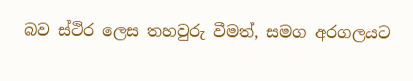බව ස්ථිර ලෙස තහවුරු වීමත්, සමග අරගලයට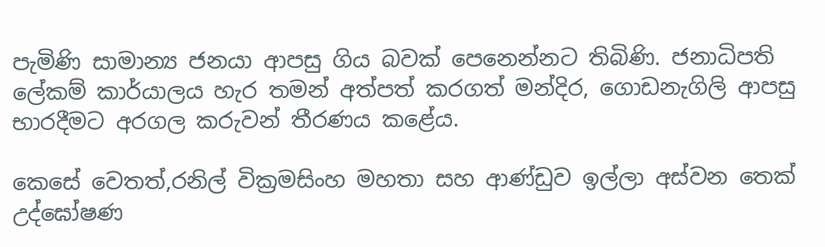පැමිණි සාමාන්‍ය ජනයා ආපසු ගිය බවක් පෙනෙන්නට තිබිණි. ජනාධිපති ලේකම් කාර්යාලය හැර තමන් අත්පත් කරගත් මන්දිර, ගොඩනැගිලි ආපසු භාරදීමට අරගල කරුවන් තීරණය කළේය.

කෙසේ වෙතත්,රනිල් වික්‍රමසිංහ මහතා සහ ආණ්ඩුව ඉල්ලා අස්වන තෙක් උද්ඝෝෂණ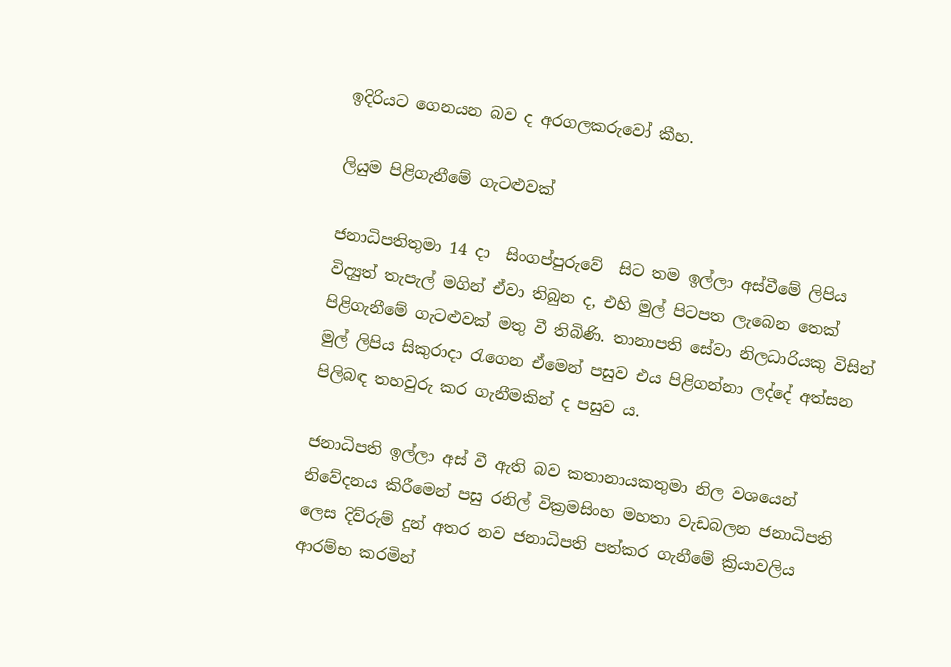ඉදිරියට ගෙනයන බව ද අරගලකරුවෝ කීහ.

ලියුම පිළිගැනීමේ ගැටළුවක්

ජනාධිපතිතුමා 14 දා  සිංගප්පුරුවේ  සිට තම ඉල්ලා අස්වීමේ ලිපිය විද්‍යුත් තැපැල් මගින් ඒවා තිබුන ද, එහි මුල් පිටපත ලැබෙන තෙක් පිළිගැනීමේ ගැටළුවක් මතු වී තිබිණි. තානාපති සේවා නිලධාරියකු විසින් මුල් ලිපිය සිකුරාදා රැගෙන ඒමෙන් පසුව එය පිළිගන්නා ලද්දේ අත්සන පිලිබඳ තහවුරු කර ගැනීමකින් ද පසුව ය.

ජනාධිපති ඉල්ලා අස් වී ඇති බව කතානායකතුමා නිල වශයෙන් නිවේදනය කිරීමෙන් පසු රනිල් වික්‍රමසිංහ මහතා වැඩබලන ජනාධිපති ලෙස දිව්රුම් දුන් අතර නව ජනාධිපති පත්කර ගැනීමේ ක්‍රියාවලිය ආරම්භ කරමින්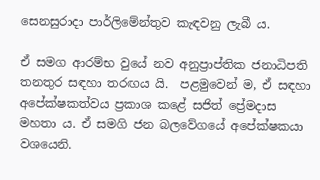සෙනසුරාදා පාර්ලිමේන්තුව කැඳවනු ලැබී ය.

ඒ සමග ආරම්භ වුයේ නව අනුප්‍රාප්තික ජනාධිපති තනතුර සඳහා තරඟය යි.  පළමුවෙන් ම, ඒ සඳහා අපේක්ෂකත්වය ප්‍රකාශ කළේ සජිත් ප්‍රේමදාස මහතා ය. ඒ සමගි ජන බලවේගයේ අපේක්ෂකයා වශයෙනි.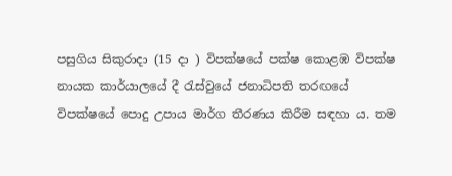පසුගිය සිකුරාදා (15 දා ) විපක්ෂයේ පක්ෂ කොළඹ විපක්ෂ නායක කාර්යාලයේ දී රැස්වුයේ ජනාධිපති තරඟයේ විපක්ෂයේ පොදු උපාය මාර්ග තීරණය කිරීම සඳහා ය. තම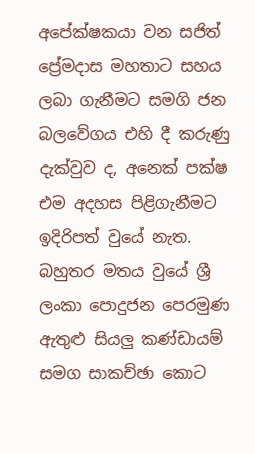අපේක්ෂකයා වන සජිත් ප්‍රේමදාස මහතාට සහය ලබා ගැනීමට සමගි ජන බලවේගය එහි දී කරුණු දැක්වුව ද, අනෙක් පක්ෂ එම අදහස පිළිගැනීමට ඉදිරිපත් වුයේ නැත. බහුතර මතය වුයේ ශ්‍රී ලංකා පොදුජන පෙරමුණ ඇතුළු සියලු කණ්ඩායම් සමග සාකච්ඡා කොට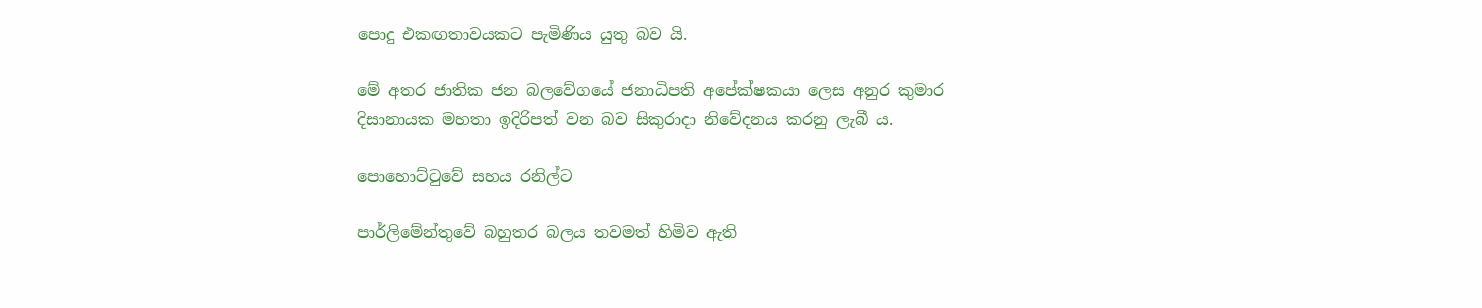පොදු එකඟතාවයකට පැමිණිය යුතු බව යි.

මේ අතර ජාතික ජන බලවේගයේ ජනාධිපති අපේක්ෂකයා ලෙස අනුර කුමාර දිසානායක මහතා ඉදිරිපත් වන බව සිකුරාදා නිවේදනය කරනු ලැබී ය.

පොහොට්ටුවේ සහය රනිල්ට

පාර්ලිමේන්තුවේ බහුතර බලය තවමත් හිමිව ඇති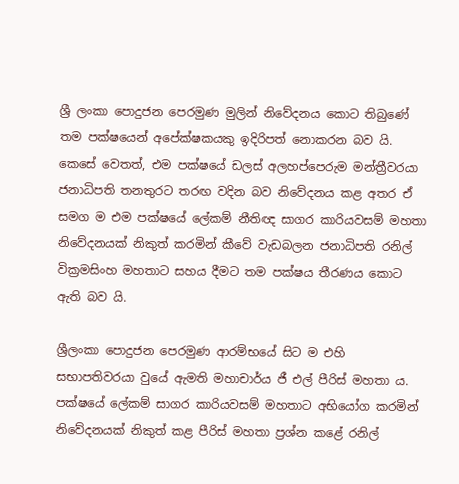ශ්‍රී ලංකා පොදුජන පෙරමුණ මුලින් නිවේදනය කොට තිබුණේ තම පක්ෂයෙන් අපේක්ෂකයකු ඉදිරිපත් නොකරන බව යි. කෙසේ වෙතත්, එම පක්ෂයේ ඩලස් අලහප්පෙරුම මන්ත්‍රීවරයා ජනාධිපති තනතුරට තරඟ වදින බව නිවේදනය කළ අතර ඒ සමග ම එම පක්ෂයේ ලේකම් නීතිඥ සාගර කාරියවසම් මහතා නිවේදනයක් නිකුත් කරමින් කීවේ වැඩබලන ජනාධිපති රනිල් වික්‍රමසිංහ මහතාට සහය දීමට තම පක්ෂය තීරණය කොට ඇති බව යි.

ශ්‍රීලංකා පොදුජන පෙරමුණ ආරම්භයේ සිට ම එහි සභාපතිවරයා වුයේ ඇමති මහාචාර්ය ජී එල් පීරිස් මහතා ය. පක්ෂයේ ලේකම් සාගර කාරියවසම් මහතාට අභියෝග කරමින් නිවේදනයක් නිකුත් කළ පීරිස් මහතා ප්‍රශ්න කළේ රනිල්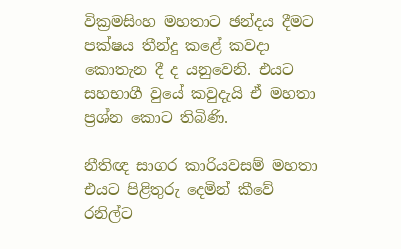වික්‍රමසිංහ මහතාට ඡන්දය දීමට පක්ෂය තීන්දු කළේ කවදා කොතැන දී ද යනුවෙනි. එයට සහභාගී වුයේ කවුදැයි ඒ මහතා ප්‍රශ්න කොට තිබිණි.

නීතිඥ සාගර කාරියවසම් මහතා එයට පිළිතුරු දෙමින් කීවේ රනිල්ට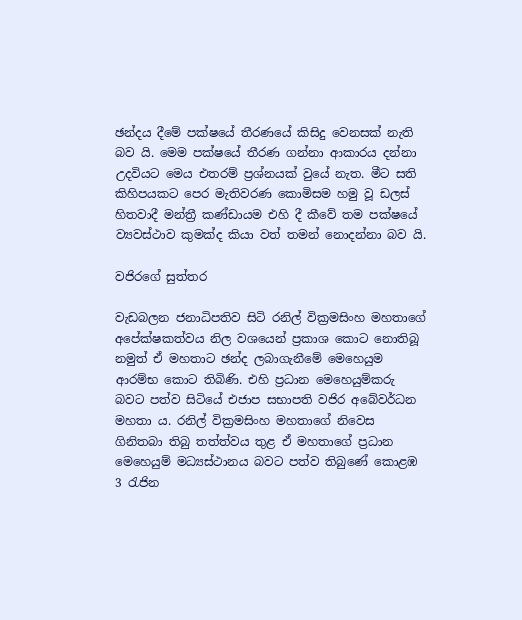ඡන්දය දීමේ පක්ෂයේ තීරණයේ කිසිදු වෙනසක් නැති බව යි. මෙම පක්ෂයේ තීරණ ගන්නා ආකාරය දන්නා උදවියට මෙය එතරම් ප්‍රශ්නයක් වුයේ නැත. මීට සති කිහිපයකට පෙර මැතිවරණ කොමිසම හමු වූ ඩලස් හිතවාදී මන්ත්‍රී කණ්ඩායම එහි දී කීවේ තම පක්ෂයේ ව්‍යවස්ථාව කුමක්ද කියා වත් තමන් නොදන්නා බව යි.

වජිරගේ සුත්තර

වැඩබලන ජනාධිපතිව සිටි රනිල් වික්‍රමසිංහ මහතාගේ අපේක්ෂකත්වය නිල වශයෙන් ප්‍රකාශ කොට නොතිබූ නමුත් ඒ මහතාට ඡන්ද ලබාගැනීමේ මෙහෙයුම ආරම්භ කොට තිබිණි. එහි ප්‍රධාන මෙහෙයුම්කරු බවට පත්ව සිටියේ එජාප සභාපති වජිර අබේවර්ධන මහතා ය. රනිල් වික්‍රමසිංහ මහතාගේ නිවෙස ගිනිතබා තිබු තත්ත්වය තුළ ඒ මහතාගේ ප්‍රධාන මෙහෙයුම් මධ්‍යස්ථානය බවට පත්ව තිබුණේ කොළඹ 3 රැජින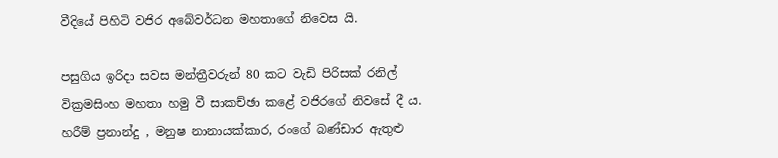වීදියේ පිහිටි වජිර අබේවර්ධන මහතාගේ නිවෙස යි.

පසුගිය ඉරිදා සවස මන්ත්‍රීවරුන් 80 කට වැඩි පිරිසක් රනිල් වික්‍රමසිංහ මහතා හමු වී සාකච්ඡා කළේ වජිරගේ නිවසේ දී ය. හරීම් ප්‍රනාන්දු , මනුෂ නානායක්කාර, රංගේ බණ්ඩාර ඇතුළු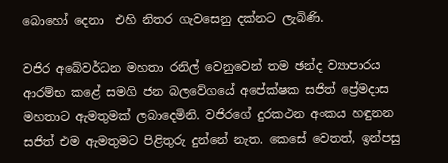බොහෝ දෙනා  එහි නිතර ගැවසෙනු දක්නට ලැබිණි.

වජිර අබේවර්ධන මහතා රනිල් වෙනුවෙන් තම ඡන්ද ව්‍යාපාරය ආරම්භ කළේ සමගි ජන බලවේගයේ අපේක්ෂක සජිත් ප්‍රේමදාස මහතාට ඇමතුමක් ලබාදෙමිනි. වජිරගේ දුරකථන අංකය හඳුනන සජිත් එම ඇමතුමට පිළිතුරු දුන්නේ නැත. කෙසේ වෙතත්, ඉන්පසු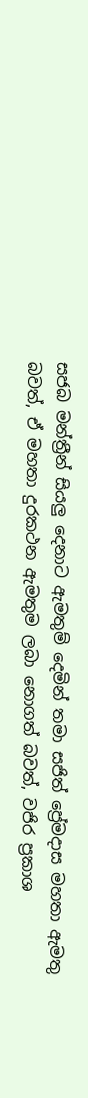සජබ මන්ත්‍රීන් සියලු දෙනාට ඇමතුම් දෙමින් තමා සජිත් ප්‍රේමදාස මහතා ඇමතු බවත්, ඒ මහතා දුරකථන ඇමතුම ලබා නොගත් බවත්, වජිර ප්‍රකාශ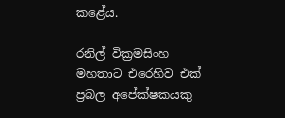කළේය.

රනිල් වික්‍රමසිංහ මහතාට එරෙහිව එක් ප්‍රබල අපේක්ෂකයකු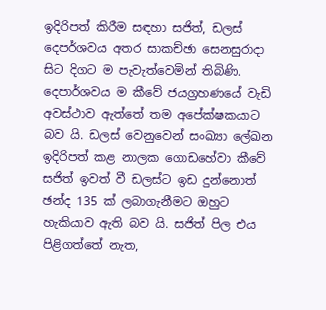ඉදිරිපත් කිරීම සඳහා සජිත්, ඩලස් දෙපර්ශවය අතර සාකච්ඡා සෙනසුරාදා සිට දිගට ම පැවැත්වෙමින් තිබිණි. දෙපාර්ශවය ම කීවේ ජයග්‍රහණයේ වැඩි අවස්ථාව ඇත්තේ තම අපේක්ෂකයාට බව යි. ඩලස් වෙනුවෙන් සංඛ්‍යා ලේඛන ඉදිරිපත් කළ නාලක ගොඩහේවා කීවේ සජිත් ඉවත් වී ඩලස්ට ඉඩ දුන්නොත් ඡන්ද 135 ක් ලබාගැනීමට ඔහුට හැකියාව ඇති බව යි. සජිත් පිල එය පිළිගත්තේ නැත,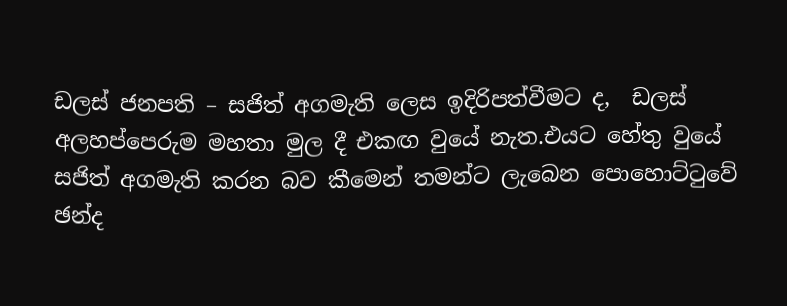ඩලස් ජනපති – සජිත් අගමැති ලෙස ඉදිරිපත්වීමට ද,  ඩලස් අලහප්පෙරුම මහතා මුල දී එකඟ වුයේ නැත.එයට හේතු වුයේ සජිත් අගමැති කරන බව කීමෙන් තමන්ට ලැබෙන පොහොට්ටුවේ ඡන්ද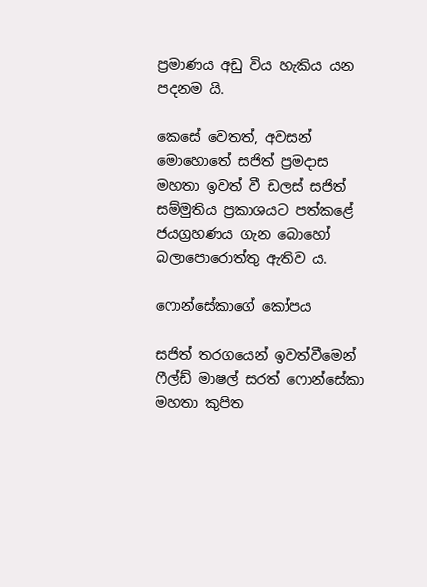ප්‍රමාණය අඩු විය හැකිය යන පදනම යි.

කෙසේ වෙතත්, අවසන් මොහොතේ සජිත් ප්‍රමදාස මහතා ඉවත් වී ඩලස් සජිත් සම්මුතිය ප්‍රකාශයට පත්කළේ ජයග්‍රහණය ගැන බොහෝ බලාපොරොත්තු ඇතිව ය.

ෆොන්සේකාගේ කෝපය

සජිත් තරගයෙන් ඉවත්වීමෙන් ෆීල්ඩ් මාෂල් සරත් ෆොන්සේකා මහතා කුපිත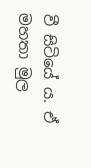වී සිටියේ ය. ඒ මහතා මුල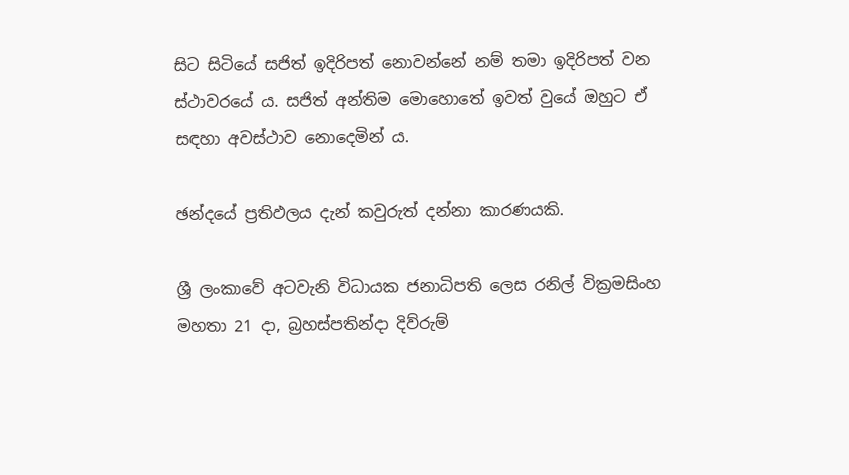සිට සිටියේ සජිත් ඉදිරිපත් නොවන්නේ නම් තමා ඉදිරිපත් වන ස්ථාවරයේ ය. සජිත් අන්තිම මොහොතේ ඉවත් වුයේ ඔහුට ඒ සඳහා අවස්ථාව නොදෙමින් ය.

ඡන්දයේ ප්‍රතිඵලය දැන් කවුරුත් දන්නා කාරණයකි.

ශ්‍රී ලංකාවේ අටවැනි විධායක ජනාධිපති ලෙස රනිල් වික්‍රමසිංහ මහතා 21 දා, බ්‍රහස්පතින්දා දිව්රුම්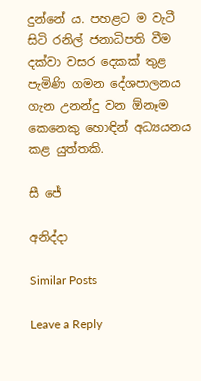දුන්නේ ය. පහළට ම වැටී සිටි රනිල් ජනාධිපති වීම දක්වා වසර දෙකක් තුළ පැමිණි ගමන දේශපාලනය ගැන උනන්දු වන ඕනෑම කෙනෙකු හොඳින් අධ්‍යයනය කළ යුත්තකි.

සී ජේ

අනිද්දා

Similar Posts

Leave a Reply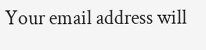Your email address will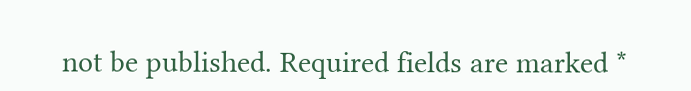not be published. Required fields are marked *